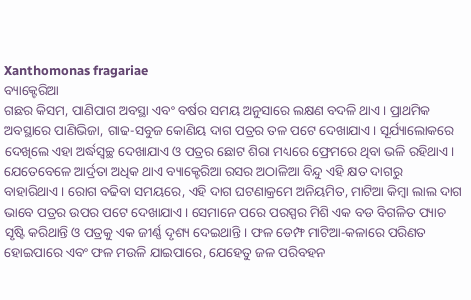Xanthomonas fragariae
ବ୍ୟାକ୍ଟେରିଆ
ଗଛର କିସମ, ପାଣିପାଗ ଅବସ୍ଥା ଏବଂ ବର୍ଷର ସମୟ ଅନୁସାରେ ଲକ୍ଷଣ ବଦଳି ଥାଏ। ପ୍ରାଥମିକ ଅବସ୍ଥାରେ ପାଣିଭିଜା, ଗାଢ-ସବୁଜ କୋଣିୟ ଦାଗ ପତ୍ରର ତଳ ପଟେ ଦେଖାଯାଏ। ସୂର୍ଯ୍ୟାଲୋକରେ ଦେଖିଲେ ଏହା ଅର୍ଦ୍ଧସ୍ବଚ୍ଛ ଦେଖାଯାଏ ଓ ପତ୍ରର ଛୋଟ ଶିରା ମଧ୍ୟରେ ଫ୍ରେମରେ ଥିବା ଭଳି ରହିଥାଏ। ଯେତେବେଳେ ଆର୍ଦ୍ରତା ଅଧିକ ଥାଏ ବ୍ୟାକ୍ଟେରିଆ ରସର ଅଠାଳିଆ ବିନ୍ଦୁ ଏହି କ୍ଷତ ଦାଗରୁ ବାହାରିଥାଏ। ରୋଗ ବଢିବା ସମୟରେ, ଏହି ଦାଗ ଘଟଣାକ୍ରମେ ଅନିୟମିତ, ମାଟିଆ କିମ୍ବା ଲାଲ ଦାଗ ଭାବେ ପତ୍ରର ଉପର ପଟେ ଦେଖାଯାଏ। ସେମାନେ ପରେ ପରସ୍ପର ମିଶି ଏକ ବଡ ବିଗଳିତ ପ୍ୟାଚ ସୃଷ୍ଟି କରିଥାନ୍ତି ଓ ପତ୍ରକୁ ଏକ ଜୀର୍ଣ୍ଣ ଦୃଶ୍ୟ ଦେଇଥାନ୍ତି। ଫଳ ଡେମ୍ଫ ମାଟିଆ-କଳାରେ ପରିଣତ ହୋଇପାରେ ଏବଂ ଫଳ ମଉଳି ଯାଇପାରେ, ଯେହେତୁ ଜଳ ପରିବହନ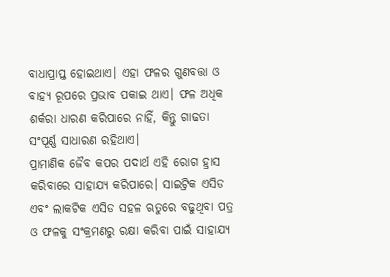ବାଧାପ୍ରାପ୍ତ ହୋଇଥାଏ। ଏହା ଫଳର ଗୁଣବତ୍ତା ଓ ବାହ୍ୟ ରୂପରେ ପ୍ରଭାବ ପକାଇ ଥାଏ। ଫଳ ଅଧିକ ଶର୍କରା ଧାରଣ କରିପାରେ ନାହିଁ, କିନ୍ତୁ ଗାଢତା ସଂପୂର୍ଣ୍ଣ ସାଧାରଣ ରହିଥାଏ।
ପ୍ରାମାଣିକ ଜୈବ କପର ପଦାର୍ଥ ଏହି ରୋଗ ହ୍ରାସ କରିବାରେ ସାହାଯ୍ୟ କରିପାରେ। ସାଇଟ୍ରିକ ଏସିଡ ଏବଂ ଲାକଟିକ ଏସିଡ ସହଳ ଋତୁରେ ବଢୁଥିବା ପତ୍ର ଓ ଫଳକୁ ସଂକ୍ରମଣରୁ ରକ୍ଷା କରିବା ପାଇଁ ସାହାଯ୍ୟ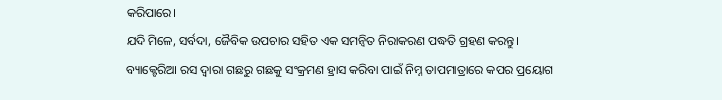କରିପାରେ।
ଯଦି ମିଳେ, ସର୍ବଦା, ଜୈବିକ ଉପଚାର ସହିତ ଏକ ସମନ୍ଵିତ ନିରାକରଣ ପଦ୍ଧତି ଗ୍ରହଣ କରନ୍ତୁ। ବ୍ୟାକ୍ଟେରିଆ ରସ ଦ୍ଵାରା ଗଛରୁ ଗଛକୁ ସଂକ୍ରମଣ ହ୍ରାସ କରିବା ପାଇଁ ନିମ୍ନ ତାପମାତ୍ରାରେ କପର ପ୍ରୟୋଗ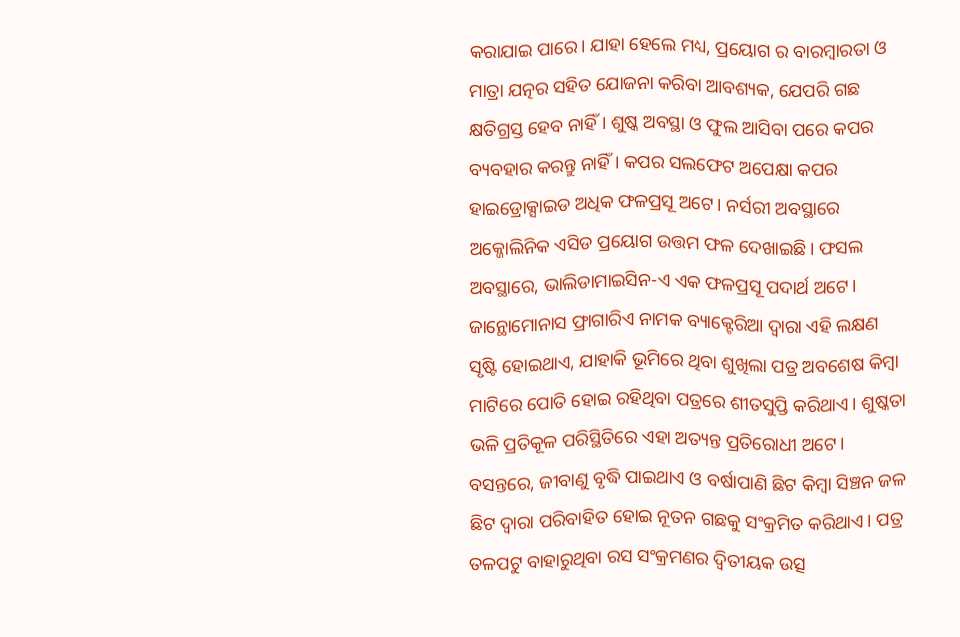କରାଯାଇ ପାରେ। ଯାହା ହେଲେ ମଧ୍ୟ, ପ୍ରୟୋଗ ର ବାରମ୍ବାରତା ଓ ମାତ୍ରା ଯତ୍ନର ସହିତ ଯୋଜନା କରିବା ଆବଶ୍ୟକ, ଯେପରି ଗଛ କ୍ଷତିଗ୍ରସ୍ତ ହେବ ନାହିଁ। ଶୁଷ୍କ ଅବସ୍ଥା ଓ ଫୁଲ ଆସିବା ପରେ କପର ବ୍ୟବହାର କରନ୍ତୁ ନାହିଁ। କପର ସଲଫେଟ ଅପେକ୍ଷା କପର ହାଇଡ୍ରୋକ୍ସାଇଡ ଅଧିକ ଫଳପ୍ରସୂ ଅଟେ। ନର୍ସରୀ ଅବସ୍ଥାରେ ଅକ୍ଜୋଲିନିକ ଏସିଡ ପ୍ରୟୋଗ ଉତ୍ତମ ଫଳ ଦେଖାଇଛି। ଫସଲ ଅବସ୍ଥାରେ, ଭାଲିଡାମାଇସିନ-ଏ ଏକ ଫଳପ୍ରସୂ ପଦାର୍ଥ ଅଟେ।
ଜାନ୍ଥୋମୋନାସ ଫ୍ରାଗାରିଏ ନାମକ ବ୍ୟାକ୍ଟେରିଆ ଦ୍ଵାରା ଏହି ଲକ୍ଷଣ ସୃଷ୍ଟି ହୋଇଥାଏ, ଯାହାକି ଭୂମିରେ ଥିବା ଶୁଖିଲା ପତ୍ର ଅବଶେଷ କିମ୍ବା ମାଟିରେ ପୋତି ହୋଇ ରହିଥିବା ପତ୍ରରେ ଶୀତସୁପ୍ତି କରିଥାଏ। ଶୁଷ୍କତା ଭଳି ପ୍ରତିକୂଳ ପରିସ୍ଥିତିରେ ଏହା ଅତ୍ୟନ୍ତ ପ୍ରତିରୋଧୀ ଅଟେ। ବସନ୍ତରେ, ଜୀବାଣୁ ବୃଦ୍ଧି ପାଇଥାଏ ଓ ବର୍ଷାପାଣି ଛିଟ କିମ୍ବା ସିଞ୍ଚନ ଜଳ ଛିଟ ଦ୍ଵାରା ପରିବାହିତ ହୋଇ ନୂତନ ଗଛକୁ ସଂକ୍ରମିତ କରିଥାଏ। ପତ୍ର ତଳପଟୁ ବାହାରୁଥିବା ରସ ସଂକ୍ରମଣର ଦ୍ଵିତୀୟକ ଉତ୍ସ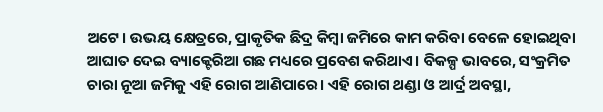ଅଟେ। ଉଭୟ କ୍ଷେତ୍ରରେ, ପ୍ରାକୃତିକ ଛିଦ୍ର କିମ୍ବା ଜମିରେ କାମ କରିବା ବେଳେ ହୋଇଥିବା ଆଘାତ ଦେଇ ବ୍ୟାକ୍ଟେରିଆ ଗଛ ମଧ୍ୟରେ ପ୍ରବେଶ କରିଥାଏ। ବିକଳ୍ପ ଭାବରେ, ସଂକ୍ରମିତ ଚାରା ନୂଆ ଜମିକୁ ଏହି ରୋଗ ଆଣିପାରେ। ଏହି ରୋଗ ଥଣ୍ଡା ଓ ଆର୍ଦ୍ର ଅବସ୍ଥା,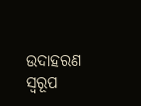ଉଦାହରଣ ସ୍ୱରୂପ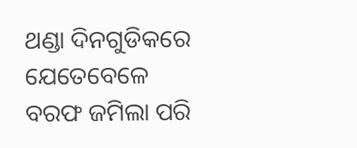ଥଣ୍ଡା ଦିନଗୁଡିକରେ ଯେତେବେଳେ ବରଫ ଜମିଲା ପରି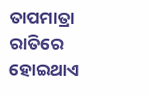ତାପମାତ୍ରା ରାତିରେ ହୋଇଥାଏ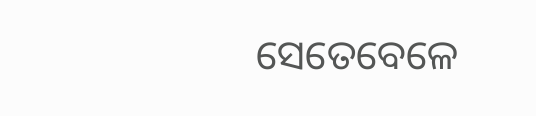ସେତେବେଳେ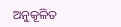ଅନୁକୂଳିତ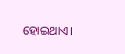ହୋଇଥାଏ।